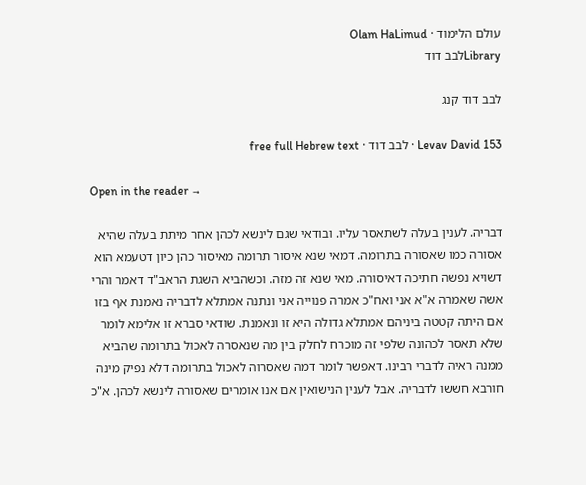עולם הלימוד · Olam HaLimud
Libraryלבב דוד

לבב דוד קנג

Levav David 153 · לבב דוד · free full Hebrew text

Open in the reader →

דבריה. לענין בעלה לשתאסר עליו. ובודאי שגם לינשא לכהן אחר מיתת בעלה שהיא אסורה כמו שאסורה בתרומה. דמאי שנא איסור תרומה מאיסור כהן כיון דטעמא הוא דשויא נפשה חתיכה דאיסורה. מאי שנא זה מזה. וכשהביא השגת הראב"ד דאמר והרי אשה שאמרה א"א אני ואח"כ אמרה פנוייה אני ונתנה אמתלא לדבריה נאמנת אף בזו אם היתה קטטה ביניהם אמתלא גדולה היא זו ונאמנת. שודאי סברא זו אלימא לומר שלא תאסר לכהונה שלפי זה מוכרח לחלק בין מה שנאסרה לאכול בתרומה שהביא ממנה ראיה לדברי רבינו. דאפשר לומר דמה שאסרוה לאכול בתרומה דלא נפיק מינה חורבא חששו לדבריה. אבל לענין הנישואין אם אנו אומרים שאסורה לינשא לכהן. א"כ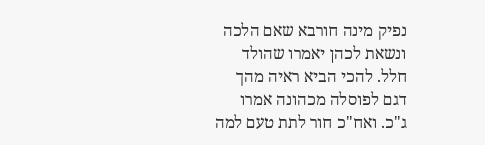נפיק מינה חורבא שאם הלכה ונשאת לכהן יאמרו שהולד חלל. להכי הביא ראיה מהך דגם לפוסלה מכהונה אמרו ג"כ. ואח"כ חור לתת טעם למה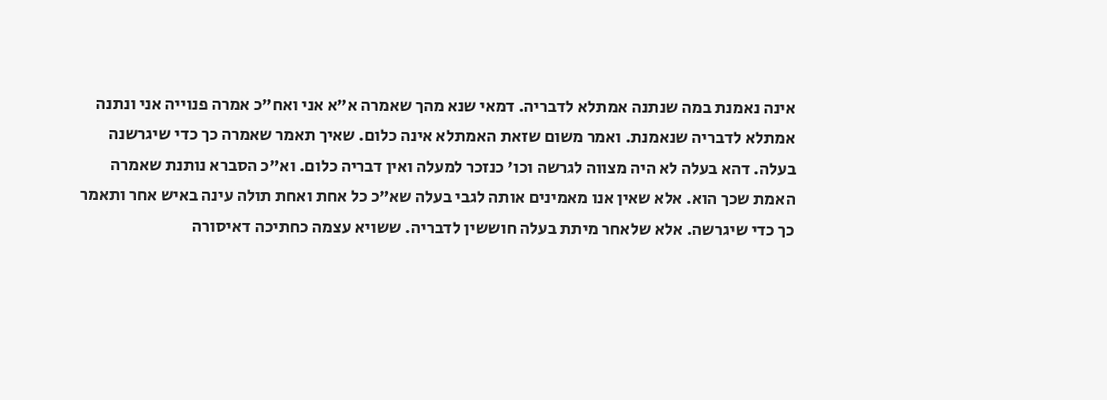אינה נאמנת במה שנתנה אמתלא לדבריה. דמאי שנא מהך שאמרה א"א אני ואח"כ אמרה פנוייה אני ונתנה אמתלא לדבריה שנאמנת. ואמר משום שזאת האמתלא אינה כלום. שאיך תאמר שאמרה כך כדי שיגרשנה בעלה. דהא בעלה לא היה מצווה לגרשה וכו' כנזכר למעלה ואין דבריה כלום. וא"כ הסברא נותנת שאמרה האמת שכך הוא. אלא שאין אנו מאמינים אותה לגבי בעלה שא"כ כל אחת ואחת תולה עינה באיש אחר ותאמר כך כדי שיגרשה. אלא שלאחר מיתת בעלה חוששין לדבריה. ששויא עצמה כחתיכה דאיסורה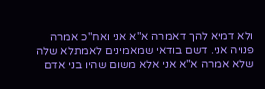ולא דמיא להך דאמרה א"א אני ואח"כ אמרה פנויה אני. דשם בודאי שמאמינים לאמתלא שלה שלא אמרה א"א אני אלא משום שהיו בני אדם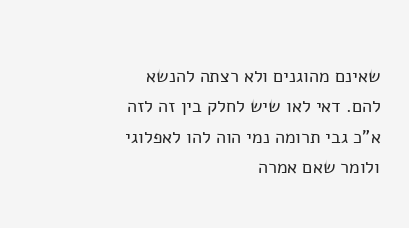שאינם מהוגנים ולא רצתה להנשא להם. דאי לאו שיש לחלק בין זה לזה א"כ גבי תרומה נמי הוה להו לאפלוגי ולומר שאם אמרה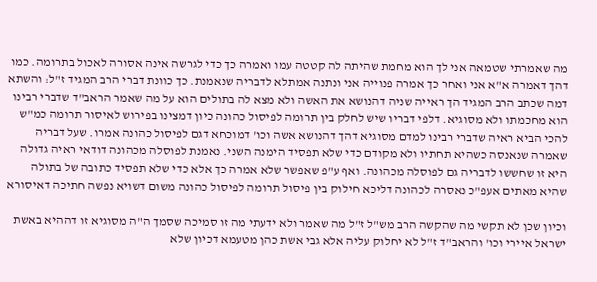מה שאמרתי שטמאה אני לך הוא מחמת שהיתה לה קטטה עמו ואמרה כך כדי לגרשה אינה אסורה לאכול בתרומה. כמו דהך דאמרה א"א אני ואחר כך אמרה פנוייה אני ונתנה אמתלא לדבריה שנאמנת. כך כוונת דברי הרב המגיד ז"ל: והשתא דמה שכתב הרב המגיד הך ראייה שניה דהנושא את האשה ולא מצא לה בתולים הוא על מה שאמר הראב"ד שדברי רבינו הוא מחכמתו ולא מסוגיא. דלפי דבריו שיש לחלק בין תרומה לפיסול כהונה כיון דמצינו בפירוש לאיסור תרומה כמ"ש להכי הביא ראיה שדברי רבינו למדם מסוגיא דהך דהנושא אשה וכו' דמוכחא דגם לפיסול כהונה אמרו. שעל דבריה שאמרה שנאנסה כשהיא תחתיו ולא מקודם כדי שלא תפסיד הימנה השני. נאמנת לפוסלה מכהונה דודאי ראיה גדולה היא זו שחששו לדבריה גם לפוסלה מכהונה. ואף ע"פ שאפשר שלא אמרה כך אלא כדי שלא תפסיד כתובה של בתולה שהיא מאתים אעפ"כ נאסרה לכהונה דליכא חילוק בין פיסול תרומה לפיסול כהונה משום דשויא נפשה חתיכה דאיסורא

וכיון שכן לא תקשי מה שהקשה הרב מש"ל ז"ל מה שאמר ולא ידעתי מה זו סמיכה שסמך ה"ה מסוגיא זו דההיא באשת ישראל איירי וכו' והראב"ד ז"ל לא יחלוק עליה אלא גבי אשת כהן מטעמא דכיון שלא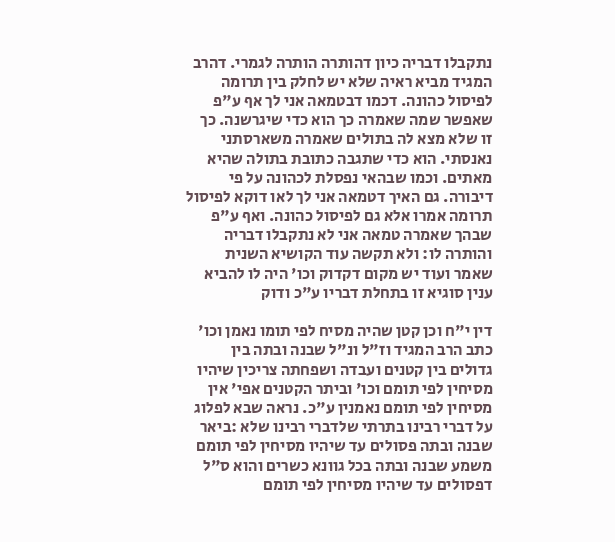נתקבלו דבריה כיון דהותרה הותרה לגמרי. דהרב המגיד מביא ראיה שלא יש לחלק בין תרומה לפיסול כהונה. דכמו דבטמאה אני לך אף ע"פ שאפשר שמה שאמרה כך הוא כדי שיגרשנה. כך זו שלא מצא לה בתולים שאמרה משארסתני נאנסתי. הוא כדי שתגבה כתובת בתולה שהיא מאתים. וכמו שבהאי נפסלת לכהונה על פי דיבורה. גם האיך דטמאה אני לך לאו דוקא לפיסול תרומה אמרו אלא גם לפיסול כהונה. ואף ע"פ שבהך שאמרה טמאה אני לא נתקבלו דבריה והותרה לו: ולא תקשה עוד הקושיא השנית שאמר ועוד יש מקום דקדוק וכו' היה לו להביא ענין סוגיא זו בתחלת דבריו ע"כ ודוק

דין י"ח וכן קטן שהיה מסיח לפי תומו נאמן וכו' כתב הרב המגיד וז"ל ונ"ל שבנה ובתה בין גדולים בין קטנים ועבדה ושפחתה צריכין שיהיו מסיחין לפי תומם וכו' וביתר הקטנים אפי' אין מסיחין לפי תומם נאמנין ע"כ. נראה שבא לפלוג על דברי רבינו בתרתי שלדברי רבינו שלא :ביאר שבנה ובתה פסולים עד שיהיו מסיחין לפי תומם משמע שבנה ובתה בכל גוונא כשרים והוא ס"ל דפסולים עד שיהיו מסיחין לפי תומם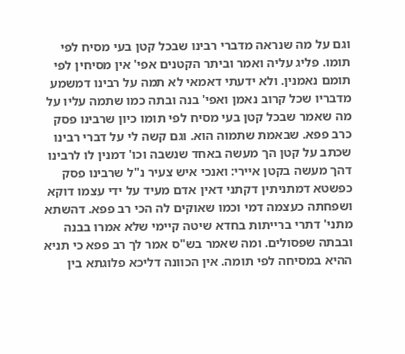וגם על מה שנראה מדברי רבינו שבכל קטן בעי מסיח לפי תומו. פליג עליה ואמר וביתר הקטנים אפי' אין מסיחין לפי תומם נאמנין. ולא ידעתי דאמאי לא תמה על רבינו דמשמע מדבריו שכל קרוב נאמן ואפי' בנה ובתה כמו שתמה עליו על מה שאמר שבכל קטן בעי מסיח לפי תומו כיון שרבינו פסק כרב פפא. שבאמת שתמוה הוא. וגם קשה לי על דברי רבינו שכתב על קטן הך מעשה באחד שנשבה וכו' דמנין לו לרבינו דהך מעשה בקטן איירי: ואנכי איש צעיר נ"ל שרבינו פסק כפשטא דמתניתין דקתני דאין אדם מעיד על ידי עצמו דוקא ושפחתה כעצמה דמי וכמו שאוקים לה הכי רב פפא. דהשתא מתני' דתרי ברייתות בחדא שיטה קיימי שלא אמרו בבנה ובבתה שפסולים. ומה שאמר בש"ס אמר לך רב פפא כי תניא ההיא במסיחה לפי תומה. אין הכוונה דליכא פלוגתא בין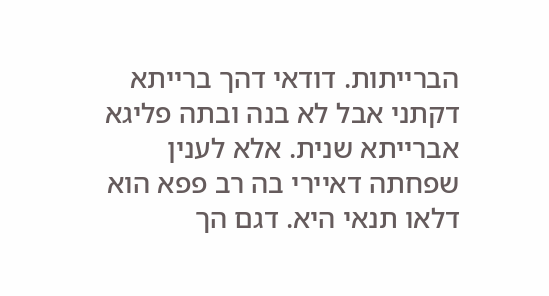הברייתות. דודאי דהך ברייתא דקתני אבל לא בנה ובתה פליגא אברייתא שנית. אלא לענין שפחתה דאיירי בה רב פפא הוא דלאו תנאי היא. דגם הך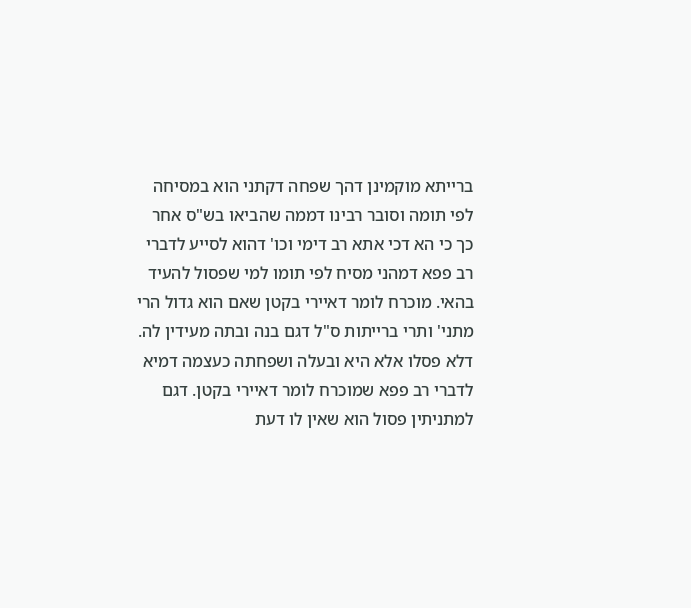ברייתא מוקמינן דהך שפחה דקתני הוא במסיחה לפי תומה וסובר רבינו דממה שהביאו בש"ס אחר כך כי הא דכי אתא רב דימי וכו' דהוא לסייע לדברי רב פפא דמהני מסיח לפי תומו למי שפסול להעיד בהאי. מוכרח לומר דאיירי בקטן שאם הוא גדול הרי מתני' ותרי ברייתות ס"ל דגם בנה ובתה מעידין לה. דלא פסלו אלא היא ובעלה ושפחתה כעצמה דמיא לדברי רב פפא שמוכרח לומר דאיירי בקטן. דגם למתניתין פסול הוא שאין לו דעת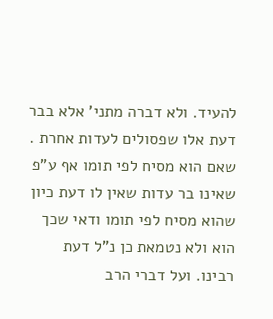להעיד. ולא דברה מתני' אלא בבר דעת אלו שפסולים לעדות אחרת . שאם הוא מסיח לפי תומו אף ע"פ שאינו בר עדות שאין לו דעת כיון שהוא מסיח לפי תומו ודאי שכך הוא ולא נטמאת כן נ"ל דעת רבינו. ועל דברי הרב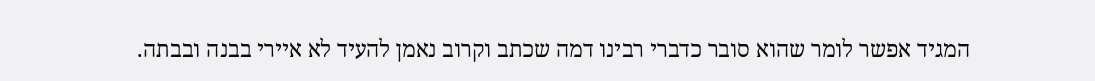המגיד אפשר לומר שהוא סובר כדברי רבינו דמה שכתב וקרוב נאמן להעיד לא איירי בבנה ובבתה.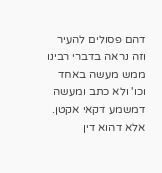דהם פסולים להעיר וזה נראה בדברי רבינו ממש מעשה באחד וכו' ולא כתב ומעשה דמשמע דקאי אקטן. אלא דהוא דין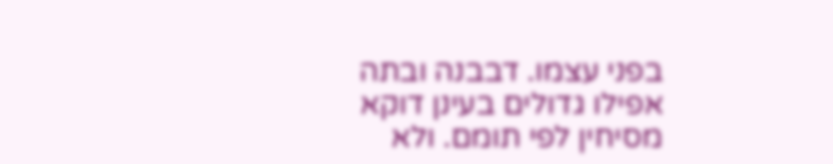בפני עצמו. דבבנה ובתה אפילו גדולים בעינן דוקא מסיחין לפי תומם. ולא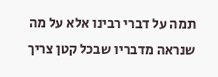תמה על דברי רבינו אלא על מה שנראה מדבריו שבכל קטן צריך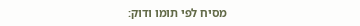מסיח לפי תומו ודוק: